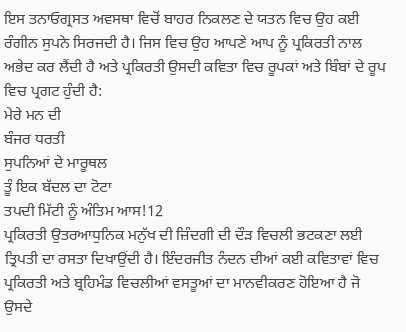ਇਸ ਤਨਾਓਗ੍ਰਸਤ ਅਵਸਥਾ ਵਿਚੋਂ ਬਾਹਰ ਨਿਕਲਣ ਦੇ ਯਤਨ ਵਿਚ ਉਹ ਕਈ ਰੰਗੀਨ ਸੁਪਨੇ ਸਿਰਜਦੀ ਹੈ। ਜਿਸ ਵਿਚ ਉਹ ਆਪਣੇ ਆਪ ਨੂੰ ਪ੍ਰਕਿਰਤੀ ਨਾਲ ਅਭੇਦ ਕਰ ਲੈਂਦੀ ਹੈ ਅਤੇ ਪ੍ਰਕਿਰਤੀ ਉਸਦੀ ਕਵਿਤਾ ਵਿਚ ਰੂਪਕਾਂ ਅਤੇ ਬਿੰਬਾਂ ਦੇ ਰੂਪ ਵਿਚ ਪ੍ਰਗਟ ਹੁੰਦੀ ਹੈ:
ਮੇਰੇ ਮਨ ਦੀ
ਬੰਜਰ ਧਰਤੀ
ਸੁਪਨਿਆਂ ਦੇ ਮਾਰੂਥਲ
ਤੂੰ ਇਕ ਬੱਦਲ ਦਾ ਟੋਟਾ
ਤਪਦੀ ਮਿੱਟੀ ਨੂੰ ਅੰਤਿਮ ਆਸ!12
ਪ੍ਰਕਿਰਤੀ ਉਤਰਆਧੁਨਿਕ ਮਨੁੱਖ ਦੀ ਜ਼ਿੰਦਗੀ ਦੀ ਦੌੜ ਵਿਚਲੀ ਭਟਕਣਾ ਲਈ ਤ੍ਰਿਪਤੀ ਦਾ ਰਸਤਾ ਦਿਖਾਉਂਦੀ ਹੈ। ਇੰਦਰਜੀਤ ਨੰਦਨ ਦੀਆਂ ਕਈ ਕਵਿਤਾਵਾਂ ਵਿਚ ਪ੍ਰਕਿਰਤੀ ਅਤੇ ਬ੍ਰਹਿਮੰਡ ਵਿਚਲੀਆਂ ਵਸਤੂਆਂ ਦਾ ਮਾਨਵੀਕਰਣ ਹੋਇਆ ਹੈ ਜੋ ਉਸਦੇ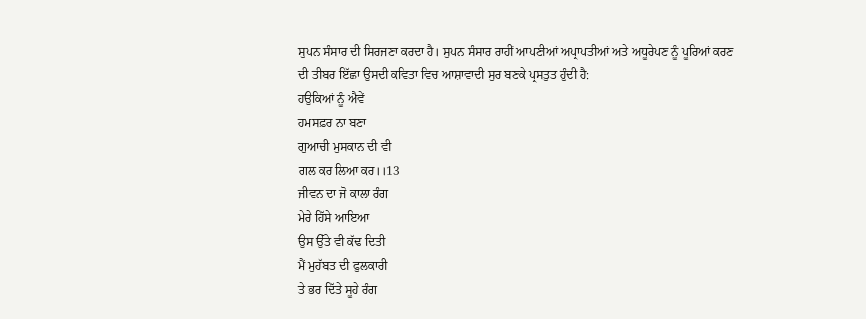ਸੁਪਨ ਸੰਸਾਰ ਦੀ ਸਿਰਜਣਾ ਕਰਦਾ ਹੈ। ਸੁਪਨ ਸੰਸਾਰ ਰਾਹੀਂ ਆਪਣੀਆਂ ਅਪ੍ਰਾਪਤੀਆਂ ਅਤੇ ਅਧੂਰੇਪਣ ਨੂੰ ਪੂਰਿਆਂ ਕਰਣ ਦੀ ਤੀਬਰ ਇੱਛਾ ਉਸਦੀ ਕਵਿਤਾ ਵਿਚ ਆਸ਼ਾਵਾਦੀ ਸੁਰ ਬਣਕੇ ਪ੍ਰਸਤੁਤ ਹੁੰਦੀ ਹੈ:
ਹਉਕਿਆਂ ਨੂੰ ਐਵੇਂ
ਹਮਸਫ਼ਰ ਨਾ ਬਣਾ
ਗੁਆਚੀ ਮੁਸਕਾਨ ਦੀ ਵੀ
ਗਲ ਕਰ ਲਿਆ ਕਰ।।13
ਜੀਵਨ ਦਾ ਜੋ ਕਾਲਾ ਰੰਗ
ਮੇਰੇ ਹਿੱਸੇ ਆਇਆ
ਉਸ ਉੱਤੇ ਵੀ ਕੱਢ ਦਿਤੀ
ਮੈਂ ਮੁਹੱਬਤ ਦੀ ਫੁਲਕਾਰੀ
ਤੇ ਭਰ ਦਿੱਤੇ ਸੂਹੇ ਰੰਗ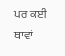ਪਰ ਕਈ ਥਾਵਾਂ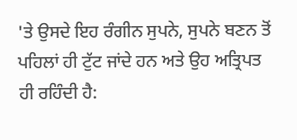'ਤੇ ਉਸਦੇ ਇਹ ਰੰਗੀਨ ਸੁਪਨੇ, ਸੁਪਨੇ ਬਣਨ ਤੋਂ ਪਹਿਲਾਂ ਹੀ ਟੁੱਟ ਜਾਂਦੇ ਹਨ ਅਤੇ ਉਹ ਅਤ੍ਰਿਪਤ ਹੀ ਰਹਿੰਦੀ ਹੈ: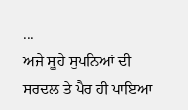...
ਅਜੇ ਸੂਹੇ ਸੁਪਨਿਆਂ ਦੀ
ਸਰਦਲ ਤੇ ਪੈਰ ਹੀ ਪਾਇਆ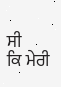ਸੀ
ਕਿ ਮੇਰੀ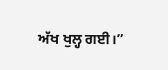ਅੱਖ ਖੁਲ੍ਹ ਗਈ।”